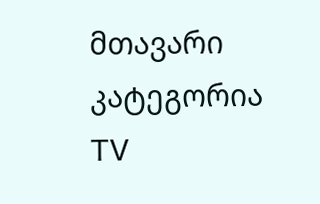მთავარი
კატეგორია
TV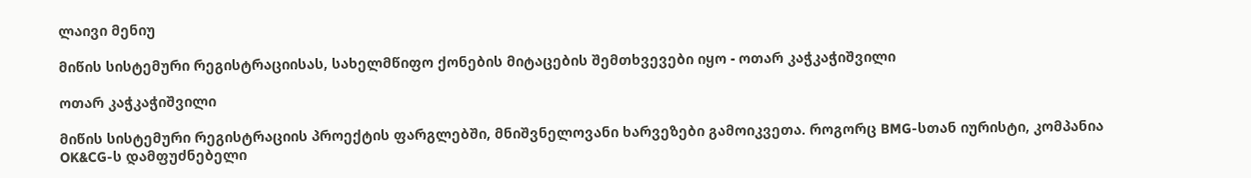ლაივი მენიუ

მიწის სისტემური რეგისტრაციისას, სახელმწიფო ქონების მიტაცების შემთხვევები იყო - ოთარ კაჭკაჭიშვილი

ოთარ კაჭკაჭიშვილი

მიწის სისტემური რეგისტრაციის პროექტის ფარგლებში, მნიშვნელოვანი ხარვეზები გამოიკვეთა. როგორც BMG-სთან იურისტი, კომპანია OK&CG-ს დამფუძნებელი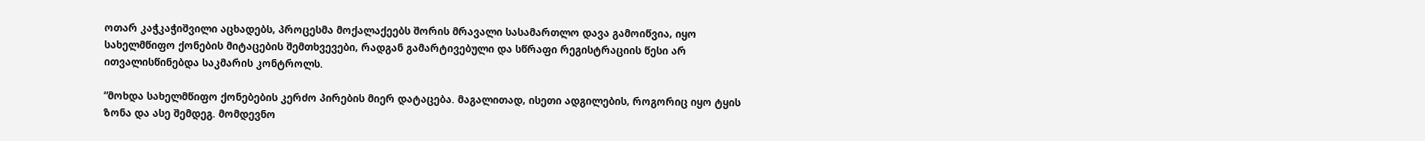ოთარ კაჭკაჭიშვილი აცხადებს, პროცესმა მოქალაქეებს შორის მრავალი სასამართლო დავა გამოიწვია, იყო სახელმწიფო ქონების მიტაცების შემთხვევები, რადგან გამარტივებული და სწრაფი რეგისტრაციის წესი არ ითვალისწინებდა საკმარის კონტროლს.

“მოხდა სახელმწიფო ქონებების კერძო პირების მიერ დატაცება. მაგალითად, ისეთი ადგილების, როგორიც იყო ტყის ზონა და ასე შემდეგ. მომდევნო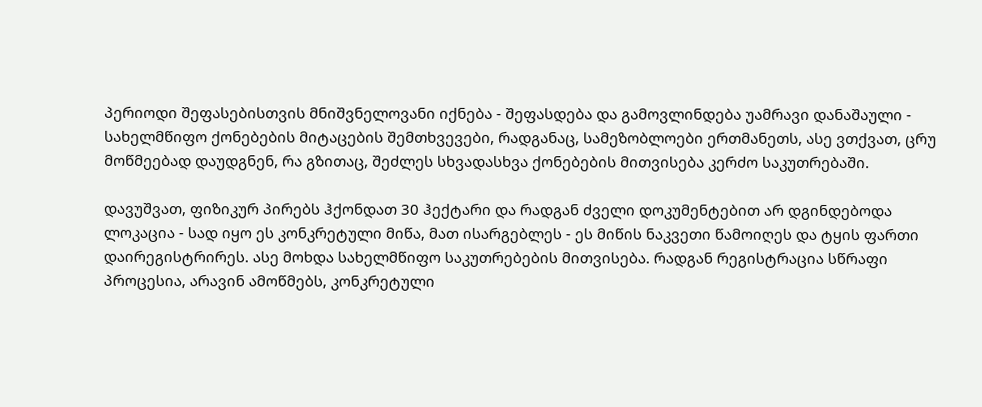პერიოდი შეფასებისთვის მნიშვნელოვანი იქნება - შეფასდება და გამოვლინდება უამრავი დანაშაული - სახელმწიფო ქონებების მიტაცების შემთხვევები, რადგანაც, სამეზობლოები ერთმანეთს, ასე ვთქვათ, ცრუ მოწმეებად დაუდგნენ, რა გზითაც, შეძლეს სხვადასხვა ქონებების მითვისება კერძო საკუთრებაში.

დავუშვათ, ფიზიკურ პირებს ჰქონდათ 30 ჰექტარი და რადგან ძველი დოკუმენტებით არ დგინდებოდა ლოკაცია - სად იყო ეს კონკრეტული მიწა, მათ ისარგებლეს - ეს მიწის ნაკვეთი წამოიღეს და ტყის ფართი დაირეგისტრირეს. ასე მოხდა სახელმწიფო საკუთრებების მითვისება. რადგან რეგისტრაცია სწრაფი პროცესია, არავინ ამოწმებს, კონკრეტული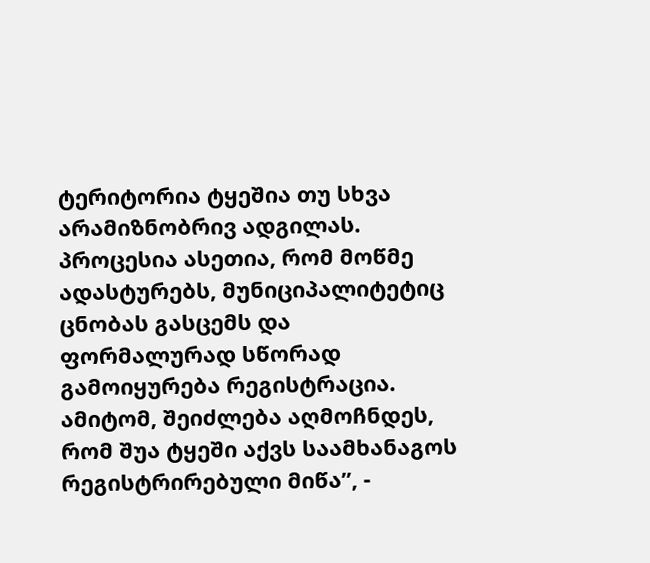ტერიტორია ტყეშია თუ სხვა არამიზნობრივ ადგილას. პროცესია ასეთია, რომ მოწმე ადასტურებს, მუნიციპალიტეტიც ცნობას გასცემს და ფორმალურად სწორად გამოიყურება რეგისტრაცია. ამიტომ, შეიძლება აღმოჩნდეს, რომ შუა ტყეში აქვს საამხანაგოს რეგისტრირებული მიწა”, -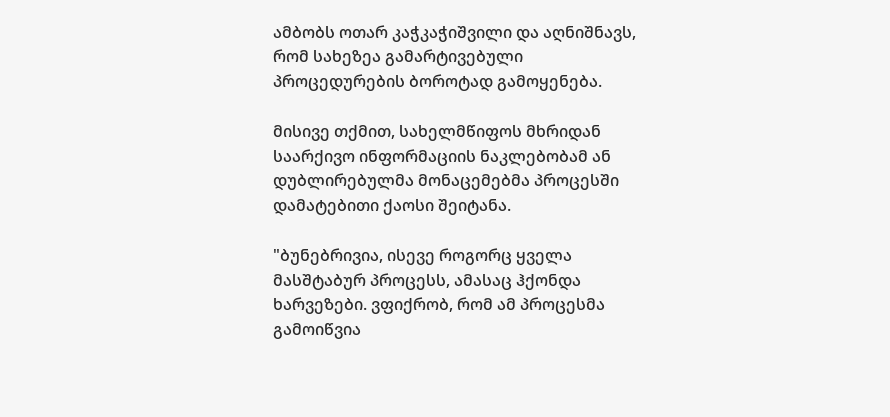ამბობს ოთარ კაჭკაჭიშვილი და აღნიშნავს, რომ სახეზეა გამარტივებული პროცედურების ბოროტად გამოყენება.

მისივე თქმით, სახელმწიფოს მხრიდან საარქივო ინფორმაციის ნაკლებობამ ან დუბლირებულმა მონაცემებმა პროცესში დამატებითი ქაოსი შეიტანა.

"ბუნებრივია, ისევე როგორც ყველა მასშტაბურ პროცესს, ამასაც ჰქონდა ხარვეზები. ვფიქრობ, რომ ამ პროცესმა გამოიწვია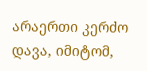არაერთი კერძო დავა, იმიტომ,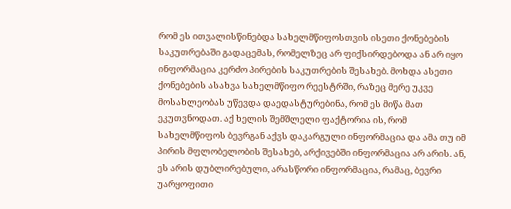რომ ეს ითვალისწინებდა სახელმწიფოსთვის ისეთი ქონებების საკუთრებაში გადაცემას, რომელზეც არ ფიქსირდებოდა ან არ იყო ინფორმაცია კერძო პირების საკუთრების შესახებ. მოხდა ასეთი ქონებების ასახვა სახელმწიფო რეესტრში, რაზეც მერე უკვე მოსახლეობას უწევდა დაედასტურებინა, რომ ეს მიწა მათ ეკუთვნოდათ. აქ ხელის შემშლელი ფაქტორია ის, რომ სახელმწიფოს ბევრგან აქვს დაკარგული ინფორმაცია და ამა თუ იმ პირის მფლობელობის შესახებ, არქივებში ინფორმაცია არ არის. ან, ეს არის დუბლირებული, არასწორი ინფორმაცია, რამაც, ბევრი უარყოფითი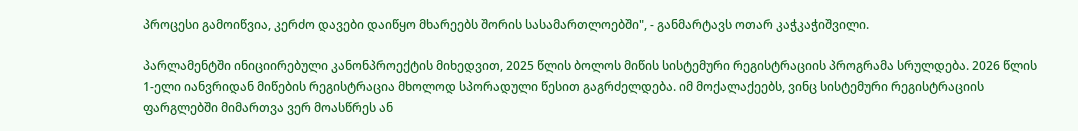პროცესი გამოიწვია, კერძო დავები დაიწყო მხარეებს შორის სასამართლოებში", - განმარტავს ოთარ კაჭკაჭიშვილი.

პარლამენტში ინიციირებული კანონპროექტის მიხედვით, 2025 წლის ბოლოს მიწის სისტემური რეგისტრაციის პროგრამა სრულდება. 2026 წლის 1-ელი იანვრიდან მიწების რეგისტრაცია მხოლოდ სპორადული წესით გაგრძელდება. იმ მოქალაქეებს, ვინც სისტემური რეგისტრაციის ფარგლებში მიმართვა ვერ მოასწრეს ან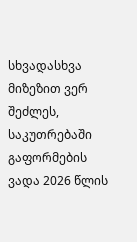სხვადასხვა მიზეზით ვერ შეძლეს, საკუთრებაში გაფორმების ვადა 2026 წლის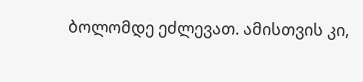ბოლომდე ეძლევათ. ამისთვის კი,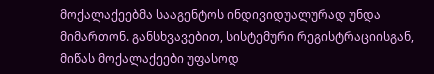მოქალაქეებმა სააგენტოს ინდივიდუალურად უნდა მიმართონ. განსხვავებით, სისტემური რეგისტრაციისგან, მიწას მოქალაქეები უფასოდ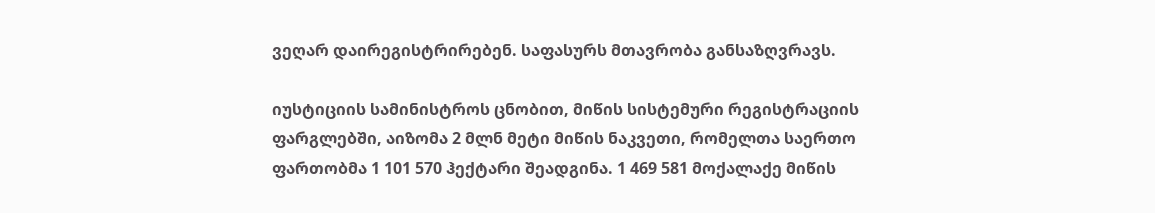ვეღარ დაირეგისტრირებენ. საფასურს მთავრობა განსაზღვრავს.

იუსტიციის სამინისტროს ცნობით, მიწის სისტემური რეგისტრაციის ფარგლებში, აიზომა 2 მლნ მეტი მიწის ნაკვეთი, რომელთა საერთო ფართობმა 1 101 570 ჰექტარი შეადგინა. 1 469 581 მოქალაქე მიწის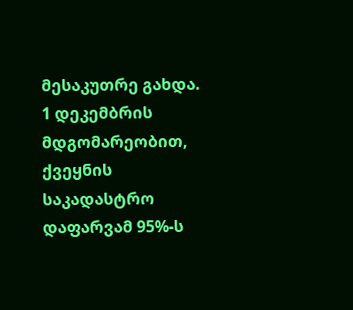მესაკუთრე გახდა. 1 დეკემბრის მდგომარეობით, ქვეყნის საკადასტრო დაფარვამ 95%-ს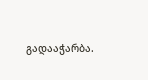გადააჭარბა.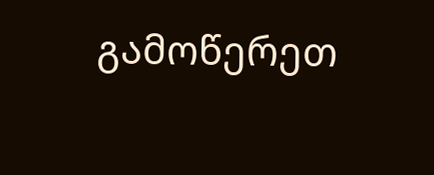გამოწერეთ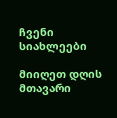ჩვენი სიახლეები

მიიღეთ დღის მთავარი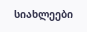სიახლეები